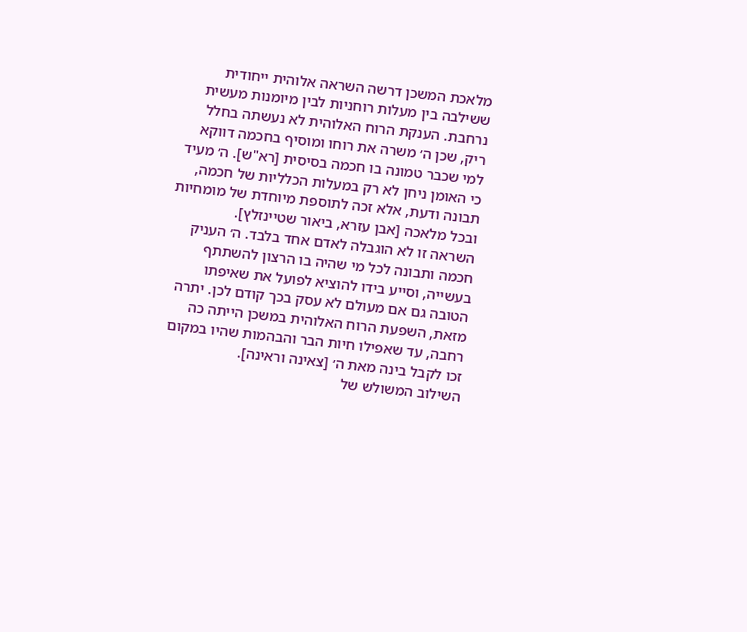מלאכת המשכן דרשה השראה אלוהית ייחודית ששילבה בין מעלות רוחניות לבין מיומנות מעשית נרחבת. הענקת הרוח האלוהית לא נעשתה בחלל ריק, שכן ה׳ משרה את רוחו ומוסיף בחכמה דווקא למי שכבר טמונה בו חכמה בסיסית [רא"ש]. ה׳ מעיד כי האומן ניחן לא רק במעלות הכלליות של חכמה, תבונה ודעת, אלא זכה לתוספת מיוחדת של מומחיות ובכל מלאכה [אבן עזרא, ביאור שטיינזלץ].
השראה זו לא הוגבלה לאדם אחד בלבד. ה׳ העניק חכמה ותבונה לכל מי שהיה בו הרצון להשתתף בעשייה, וסייע בידו להוציא לפועל את שאיפתו הטובה גם אם מעולם לא עסק בכך קודם לכן. יתרה מזאת, השפעת הרוח האלוהית במשכן הייתה כה רחבה, עד שאפילו חיות הבר והבהמות שהיו במקום זכו לקבל בינה מאת ה׳ [צאינה וראינה].
השילוב המשולש של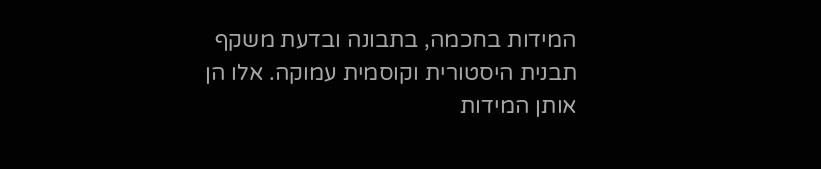המידות בחכמה, בתבונה ובדעת משקף תבנית היסטורית וקוסמית עמוקה. אלו הן אותן המידות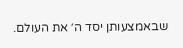שבאמצעותן יסד ה׳ את העולם.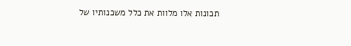תכונות אלו מלוות את כלל משכנותיו של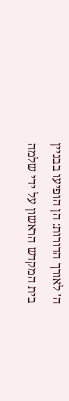ה׳ לאורך הדורות: הן הופיעו בבניין בית המקדש הראשון על ידי שלמה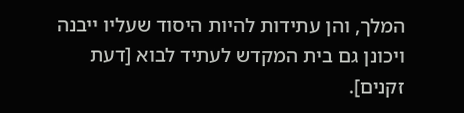המלך, והן עתידות להיות היסוד שעליו ייבנה ויכונן גם בית המקדש לעתיד לבוא [דעת זקנים].